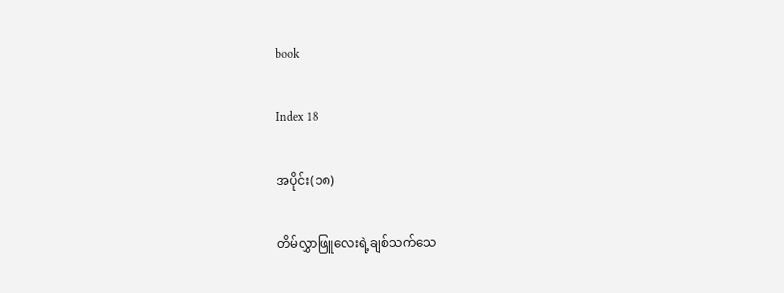book

Index 18

အပိုင်း(၁၈)

တိမ်လွှာဖြူလေးရဲ့ချစ်သက်သေ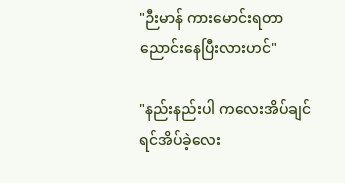"ဉီးမာန် ကားမောင်းရတာညောင်းနေပြီးလားဟင်"

"နည်းနည်းပါ ကလေးအိပ်ချင်ရင်အိပ်ခဲ့လေး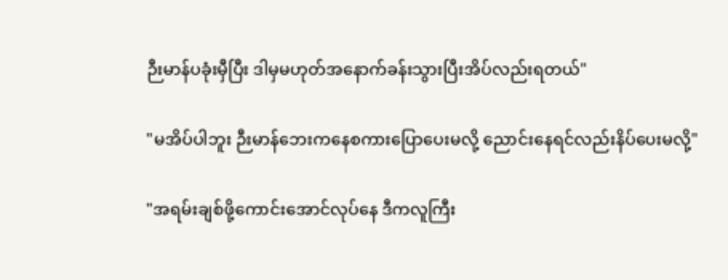ဉီးမာန်ပခုံးမှီပြီး ဒါမှမဟုတ်အနောက်ခန်းသွားပြီးအိပ်လည်းရတယ်"

"မအိပ်ပါဘူး ဉီးမာန်ဘေးကနေစကားပြောပေးမလို့ ညောင်းနေရင်လည်းနိပ်ပေးမလို့"

"အရမ်းချစ်ဖို့ကောင်းအောင်လုပ်နေ ဒီကလူကြီး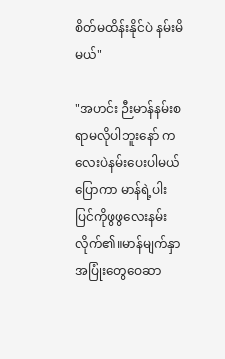စိတ်မထိန်းနိုင်ပဲ နမ်းမိမယ်"

"အဟင်း ဉီးမာန်နမ်းစရာမလိုပါဘူးနော် ကလေးပဲနမ်းပေးပါမယ်ပြောကာ မာန်ရဲ့ပါးပြင်ကိုဖွဖွလေးနမ်းလိုက်၏။မာန်မျက်နှာ အပြုံးတွေဝေဆာ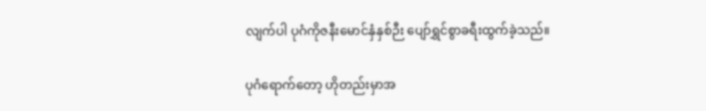လျက်ပါ ပုဂံကိုဇနီးမောင်နှံနှစ်ဉီး ပျော်ရွှင်စွာခရီးထွက်ခဲ့သည်။

ပုဂံရောက်တော့ ဟိုတည်းမှာအ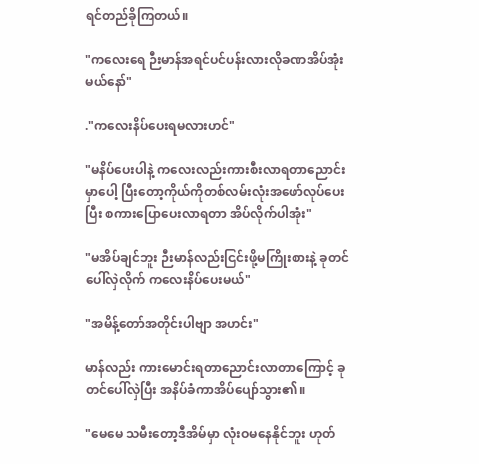ရင်တည်ခိုကြတယ်။

"ကလေးရေ ဉီးမာန်အရင်ပင်ပန်းလားလိုခဏအိပ်အုံးမယ်နော်"

."ကလေးနိပ်ပေးရမလားဟင်"

"မနိပ်ပေးပါနဲ့ ကလေးလည်းကားစီးလာရတာညောင်းမှာပေါ့ ပြီးတော့ကိုယ်ကိုတစ်လမ်းလုံးအဖော်လုပ်ပေးပြီး စကားပြောပေးလာရတာ အိပ်လိုက်ပါအုံး"

"မအိပ်ချင်ဘူး ဉီးမာန်လည်းငြင်းဖို့မကြိုးစားနဲ့ ခုတင်ပေါ်လှဲလိုက် ကလေးနိပ်ပေးမယ်"

"အမိန့်တော်အတိုင်းပါဗျာ အဟင်း"

မာန်လည်း ကားမောင်းရတာညောင်းလာတာကြောင့် ခုတင်ပေါ်လှဲပြီး အနိပ်ခံကာအိပ်ပျော်သွား၏။

"မေမေ သမီးတော့ဒီအိမ်မှာ လုံးဝမနေနိုင်ဘူး ဟုတ်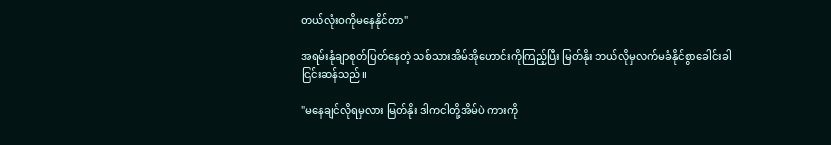တယ်လုံးဝကိုမနေနိုင်တာ"

အရမ်းနုံချာစုတ်ပြတ်နေတဲ့ သစ်သားအိမ်အိုဟောင်းကိုကြည့်ပြီး မြတ်နိုး ဘယ်လိုမှလက်မခံနိုင်စွာခေါင်းခါငြင်းဆန်သည်။

"မနေချင်လိုရမှလား မြတ်နိုး ဒါကငါတို့အိမ်ပဲ ကားကို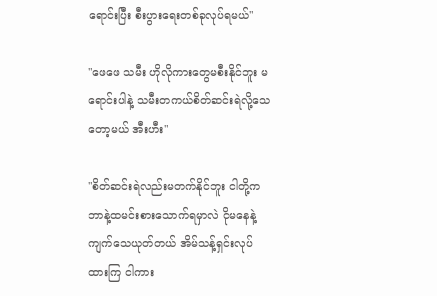ရောင်းပြီး စီးပွားရေးတစ်ခုလုပ်ရမယ်"

"ဖေဖေ သမီး ဟိုလိုကားတွေမစီးနိုင်ဘူး မရောင်းပါနဲ့ သမီးတကယ်စိတ်ဆင်းရဲလို့သေတော့မယ် အီးဟီး"

"စိတ်ဆင်းရဲလည်းမတက်နိုင်ဘူး ငါတို့ကဘာနဲ့ထမင်းစားသောက်ရမှာလဲ ငိုမနေနဲ့ကျက်သေယုတ်တယ် အိမ်သန့်ရှင်းလုပ်ထားကြ ငါကား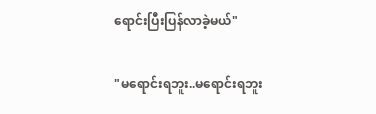ရောင်းပြီးပြန်လာခဲ့မယ်"

"မရောင်းရဘူး..မရောင်းရဘူး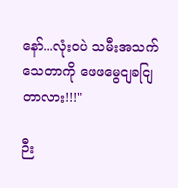နော်...လုံးဝပဲ သမီးအသက်သေတာကို ဖေဖမွေငျခငျြတာလား!!!"

ဉီး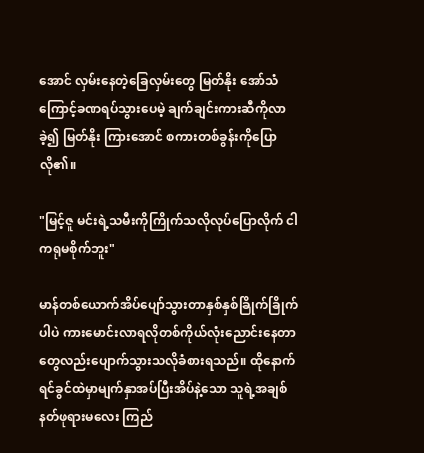အောင် လှမ်းနေတဲ့ခြေလှမ်းတွေ မြတ်နိုး အော်သံကြောင့်ခဏရပ်သွားပေမဲ့ ချက်ချင်းကားဆီကိုလာခဲ့၍ မြတ်နိုး ကြားအောင် စကားတစ်ခွန်းကိုပြောလို၏။

"မြင့်ဇူ မင်းရဲ့သမီးကိုကြိုက်သလိုလုပ်ပြောလိုက် ငါကရုမစိုက်ဘူး"

မာန်တစ်ယောက်အိပ်ပျော်သွားတာနှစ်နှစ်ခြိုက်ခြိုက်ပါပဲ ကားမောင်းလာရလိုတစ်ကိုယ်လုံးညောင်းနေတာတွေလည်းပျောက်သွားသလိုခံစားရသည်။ ထိုနောက် ရင်ခွင်ထဲမှာမျက်နှာအပ်ပြီးအိပ်နဲ့သော သူရဲ့အချစ်နတ်ဖုရားမလေး ကြည်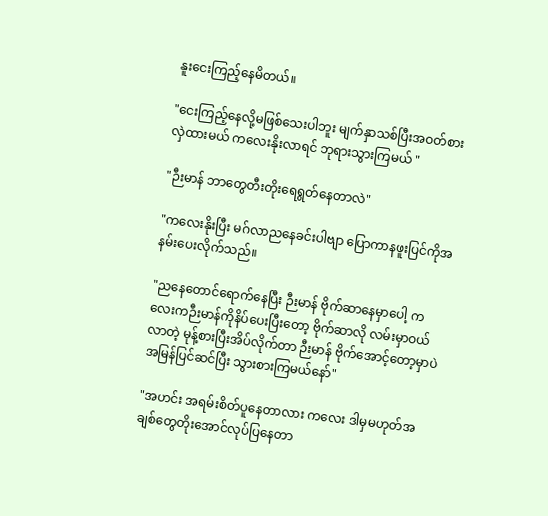နူးငေးကြည့်နေမိတယ်။

"ငေးကြည့်နေလို့မဖြစ်သေးပါဘူး မျက်နှာသစ်ပြီးအဝတ်စားလှဲထားမယ် ကလေးနိုးလာရင် ဘုရားသွားကြမယ် "

"ဉီးမာန် ဘာတွေတီးတိုးရေရွတ်နေတာလဲ"

"ကလေးနိုးပြီး မဂ်လာညနေခင်းပါဗျာ ပြောကာနဖူးပြင်ကိုအနမ်းပေးလိုက်သည်။

"ညနေတောင်ရောက်နေပြီး ဉီးမာန် ဗိုက်ဆာနေမှာပေါ့ ကလေးကဉီးမာန်ကိုနိပ်ပေးပြီးတော့ ဗိုက်ဆာလို လမ်းမှာဝယ်လာတဲ့ မုန့်စားပြီးအိပ်လိုက်တာ ဉီးမာန် ဗိုက်အောင့်တော့မှာပဲ အမြန်ပြင်ဆင်ပြီး သွားစားကြမယ်နော်"

"အဟင်း အရမ်းစိတ်ပူနေတာလား ကလေး ဒါမှမဟုတ်အချစ်တွေတိုးအောင်လုပ်ပြနေတာ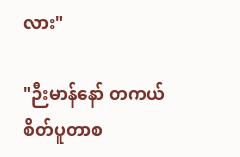လား"

"ဉီးမာန်နော် တကယ်စိတ်ပူတာစ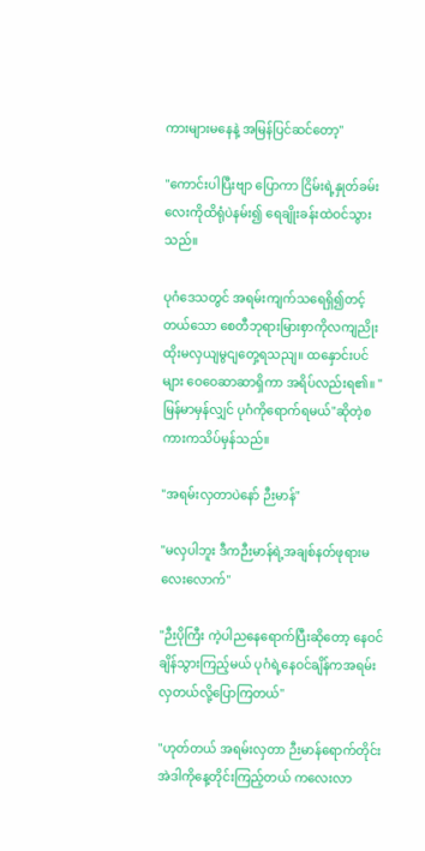ကားများမနေနဲ့ အမြန်ပြင်ဆင်တော့"

"ကောင်းပါပြီးဗျာ ပြောကာ ငြိမ်းရဲ့နှုတ်ခမ်းလေးကိုထိရုံပဲနမ်း၍ ရေချိုးခန်းထဲဝင်သွားသည်။

ပုဂံဒေသတွင် အရမ်းကျက်သရေရှိ၍တင့်တယ်သော စေတီဘုရားမြားစှာကိုလကျညိုးထိုးမလှယျမွငျတှေ့ရသညျ။ ထနှောင်းပင်များ ဝေဝေဆာဆာရှိကာ အရိပ်လည်းရ၏။ "မြန်မာမှန်လျှင် ပုဂံကိုရောက်ရမယ်"ဆိုတဲ့စကားကသိပ်မှန်သည်။

"အရမ်းလှတာပဲနော် ဉီးမာန်"

"မလှပါဘူး ဒီကဉီးမာန်ရဲ့အချစ်နတ်ဖုရားမလေးလောက်"

"ဉီးပိုကြီး ကဲ့ပါညနေရောက်ပြီးဆိုတော့ နေဝင်ချိန်သွားကြည့်မယ် ပုဂံရဲ့နေဝင်ချိန်ကအရမ်းလှတယ်လို့ပြောကြတယ်"

"ဟုတ်တယ် အရမ်းလှတာ ဉီးမာန်ရောက်တိုင်းအဲဒါကိုနေ့တိုင်းကြည့်တယ် ကလေးလာ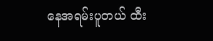နေအရမ်းပူတယ် ထီး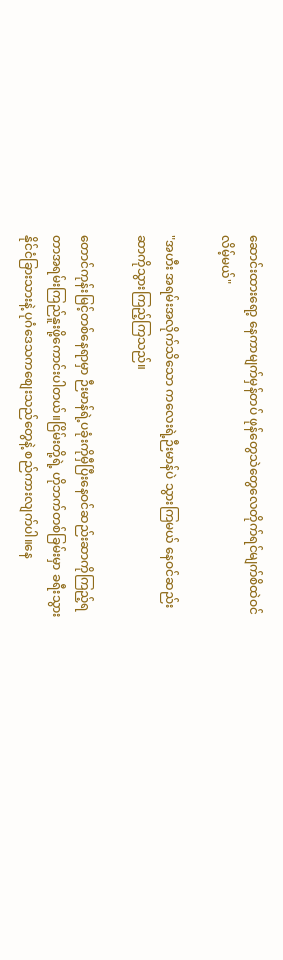ဆောင်းထားရော့ နေကာမျက်မှန်တပ် ဖုန်တွေသဲတွေလေတိုက်ရင်မျက်စိထဲဝင်လိမ့်မယ်"

"အဟီး အရမ်းအလိုက်သိသော ကလေးရဲ့ဉီးမာန်ပဲ သွားကြမယ် နေဝင်ဆည်းဆာကိုသွားကြည့်ကြသည်။

တောင်ကုန်းမြင့်တစ်နေရာမှာ ဉီးမာန်ရဲ့ပခုံးကိုမှီပြီးနေဝင်ဆည်းဆာကိုကြည့်ရတာအရမ်းကြည်နူးဖို့ကောင်းပါတယ်။ငြိမ်းတို့ရဲ့ ဟိုဘက်တစ်ခြမ်းမှာ ခရီးသွားနိုင်ငံခြားသားနဲ့ ပုဂံဒေသကစျေးသည်တွေနဲ့ စည်ကားလျက်ပါ။နေ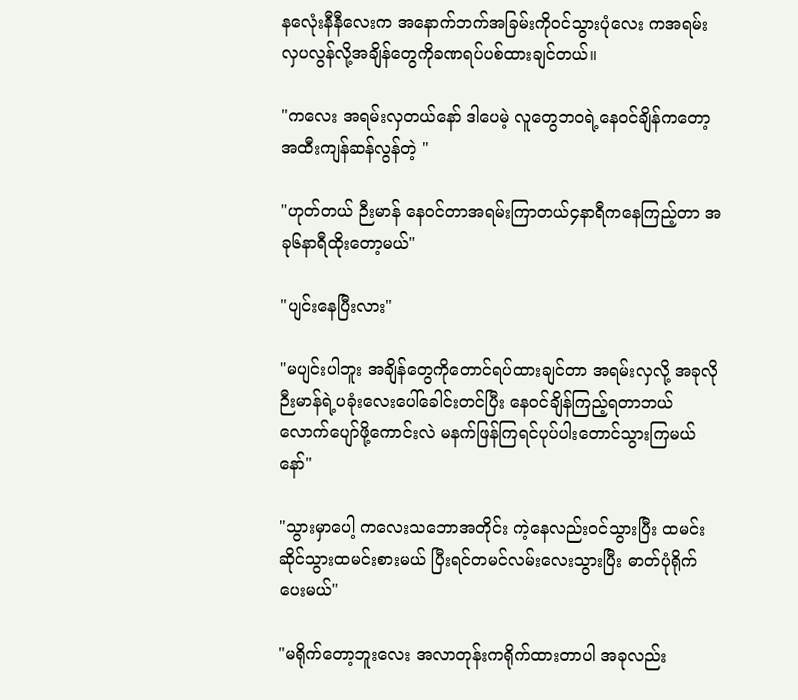နလေုံးနီနီလေးက အနောက်ဘက်အခြမ်းကိုဝင်သွားပုံလေး ကအရမ်းလှပလွန်လို့အချိန်တွေကိုခဏရပ်ပစ်ထားချင်တယ်။

"ကလေး အရမ်းလှတယ်နော် ဒါပေမဲ့ လူတွေဘဝရဲ့နေဝင်ချိန်ကတော့အထီးကျန်ဆန်လွန်တဲ့ "

"ဟုတ်တယ် ဉီးမာန် နေဝင်တာအရမ်းကြာတယ်၄နာရီကနေကြည့်တာ အခု၆နာရီထိုးတော့မယ်"

"ပျင်းနေပြီးလား"

"မပျင်းပါဘူး အချိန်တွေကိုတောင်ရပ်ထားချင်တာ အရမ်းလှလို့ အခုလိုဉီးမာန်ရဲ့ပခုံးလေးပေါ်ခေါင်းတင်ပြီး နေဝင်ချိန်ကြည့်ရတာဘယ်လောက်ပျော်ဖို့ကောင်းလဲ မနက်ဖြန်ကြရင်ပုပ်ပါးတောင်သွားကြမယ်နော်"

"သွားမှာပေါ့ ကလေးသဘောအတိုင်း ကဲ့နေလည်းဝင်သွားပြီး ထမင်းဆိုင်သွားထမင်းစားမယ် ပြီးရင်တမင်လမ်းလေးသွားပြီး ဓာတ်ပုံရိုက်ပေးမယ်"

"မရိုက်တော့ဘူးလေး အလာတုန်းကရိုက်ထားတာပါ အခုလည်း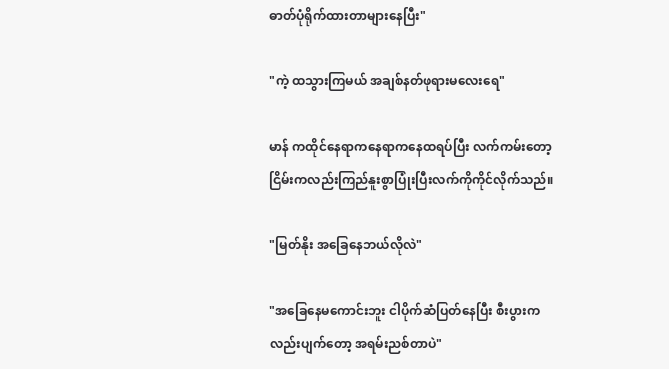ဓာတ်ပုံရိုက်ထားတာများနေပြီး"

"ကဲ့ ထသွားကြမယ် အချစ်နတ်ဖုရားမလေးရေ"

မာန် ကထိုင်နေရာကနေရာကနေထရပ်ပြီး လက်ကမ်းတော့ ငြိမ်းကလည်းကြည်နူးစွာပြုံးပြီးလက်ကိုကိုင်လိုက်သည်။

"မြတ်နိုး အခြေနေဘယ်လိုလဲ"

"အခြေနေမကောင်းဘူး ငါပိုက်ဆံပြတ်နေပြီး စီးပွားကလည်းပျက်တော့ အရမ်းညစ်တာပဲ"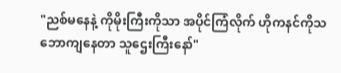"ညစ်မနေနဲ့ ကိုမိုးကြီးကိုသာ အပိုင်ကြံလိုက် ဟိုကနင်ကိုသဘောကျနေတာ သူဌေးကြီးနော်"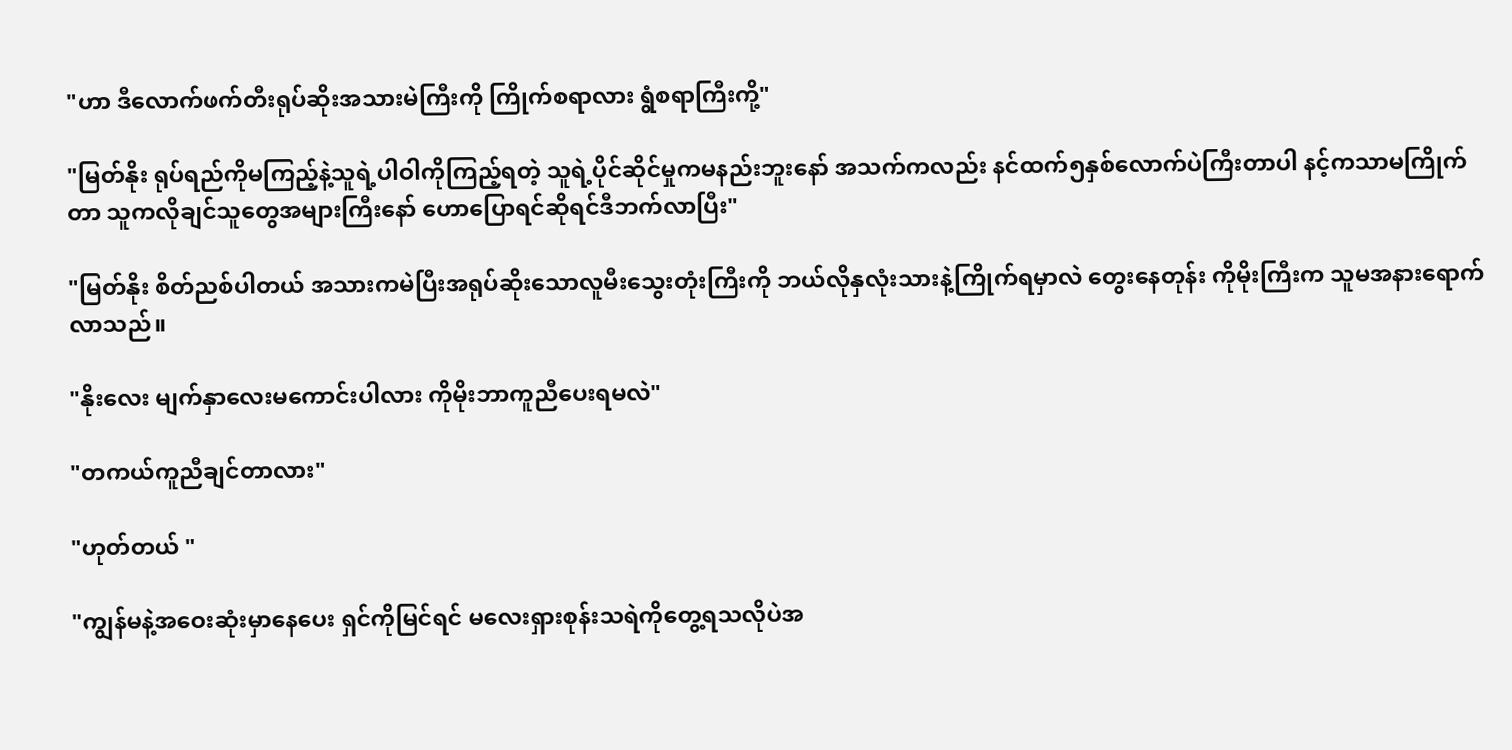"ဟာ ဒီလောက်ဖက်တီးရုပ်ဆိုးအသားမဲကြီးကို ကြိုက်စရာလား ရွံစရာကြီးကို့"

"မြတ်နိုး ရုပ်ရည်ကိုမကြည့်နဲ့သူရဲ့ပါဝါကိုကြည့်ရတဲ့ သူရဲ့ပိုင်ဆိုင်မှုကမနည်းဘူးနော် အသက်ကလည်း နင်ထက်၅နှစ်လောက်ပဲကြီးတာပါ နင့်ကသာမကြိုက်တာ သူကလိုချင်သူတွေအများကြီးနော် ဟောပြောရင်ဆိုရင်ဒီဘက်လာပြီး"

"မြတ်နိုး စိတ်ညစ်ပါတယ် အသားကမဲပြီးအရုပ်ဆိုးသောလူမီးသွေးတုံးကြီးကို ဘယ်လိုနှလုံးသားနဲ့ကြိုက်ရမှာလဲ တွေးနေတုန်း ကိုမိုးကြီးက သူမအနားရောက်လာသည်။

"နိုးလေး မျက်နှာလေးမကောင်းပါလား ကိုမိုးဘာကူညီပေးရမလဲ"

"တကယ်ကူညီချင်တာလား"

"ဟုတ်တယ် "

"ကျွန်မနဲ့အဝေးဆုံးမှာနေပေး ရှင်ကိုမြင်ရင် မလေးရှားစုန်းသရဲကိုတွေ့ရသလိုပဲအ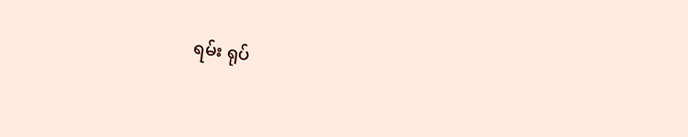ရမ်း ရုပ်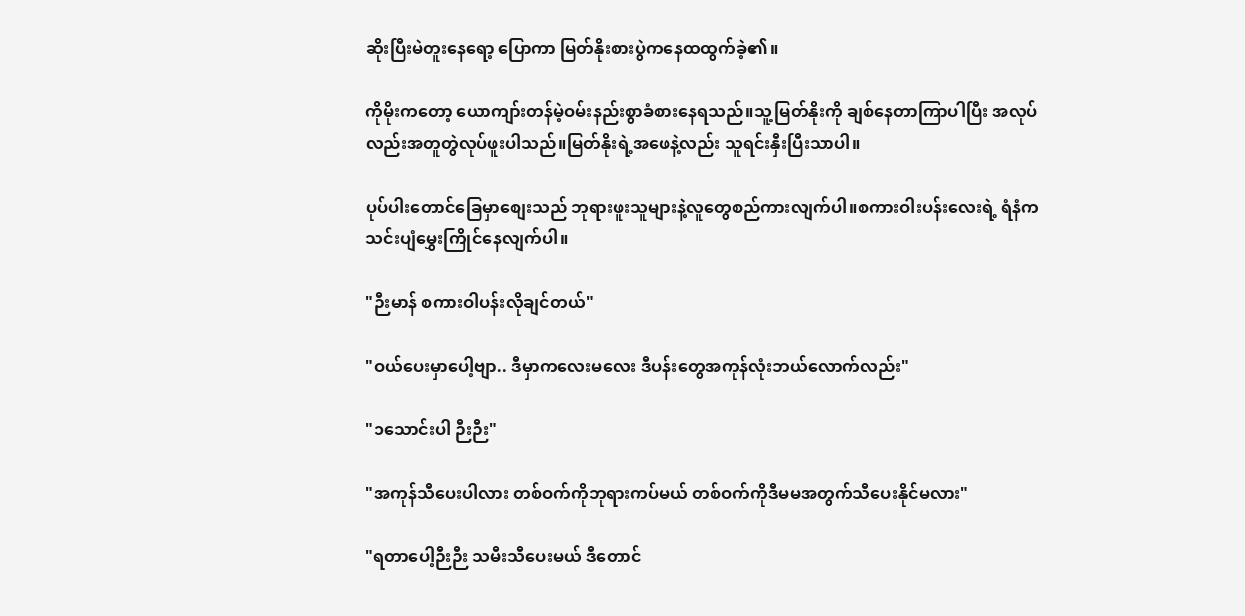ဆိုးပြီးမဲတူးနေရော့ ပြောကာ မြတ်နိုးစားပွဲကနေထထွက်ခဲ့၏။

ကိုမိုးကတော့ ယောကျာ်းတန်မဲ့ဝမ်းနည်းစွာခံစားနေရသည်။သူ့မြတ်နိုးကို ချစ်နေတာကြာပါပြီး အလုပ်လည်းအတူတွဲလုပ်ဖူးပါသည်။မြတ်နိုးရဲ့အဖေနဲ့လည်း သူရင်းနှီးပြီးသာပါ။

ပုပ်ပါးတောင်ခြေမှာစျေးသည် ဘုရားဖူးသူများနဲ့လူတွေစည်ကားလျက်ပါ။စကားဝါးပန်းလေးရဲ့ ရံနံကသင်းပျံမွှေးကြိုင်နေလျက်ပါ။

"ဉီးမာန် စကားဝါပန်းလိုချင်တယ်"

"ဝယ်ပေးမှာပေါ့ဗျာ.. ဒီမှာကလေးမလေး ဒီပန်းတွေအကုန်လုံးဘယ်လောက်လည်း"

"၁သောင်းပါ ဉီးဉီး"

"အကုန်သီပေးပါလား တစ်ဝက်ကိုဘုရားကပ်မယ် တစ်ဝက်ကိုဒီမမအတွက်သီပေးနိုင်မလား"

"ရတာပေါ့ဉီးဉီး သမီးသီပေးမယ် ဒီတောင်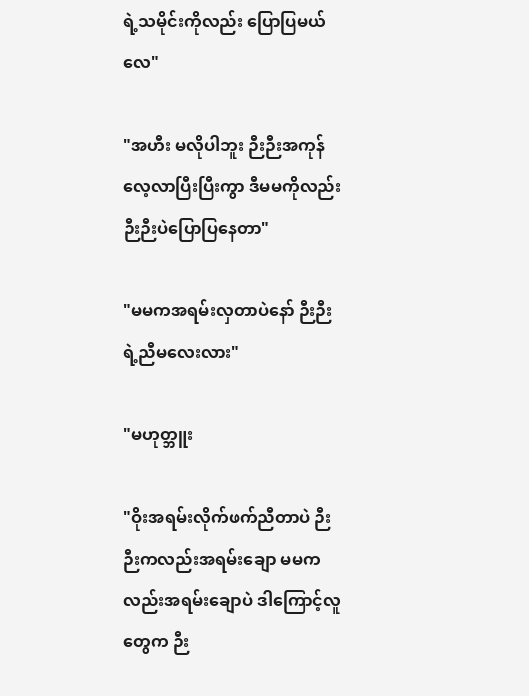ရဲ့သမိုင်းကိုလည်း ပြောပြမယ်လေ"

"အဟီး မလိုပါဘူး ဉီးဉီးအကုန်လေ့လာပြီးပြီးကွာ ဒီမမကိုလည်း ဉီးဉီးပဲပြောပြနေတာ"

"မမကအရမ်းလှတာပဲနော် ဉီးဉီးရဲ့ညီမလေးလား"

"မဟုတ္ဘူး

"ဝိုးအရမ်းလိုက်ဖက်ညီတာပဲ ဉီးဉီးကလည်းအရမ်းချော မမကလည်းအရမ်းချောပဲ ဒါကြောင့်လူတွေက ဉီး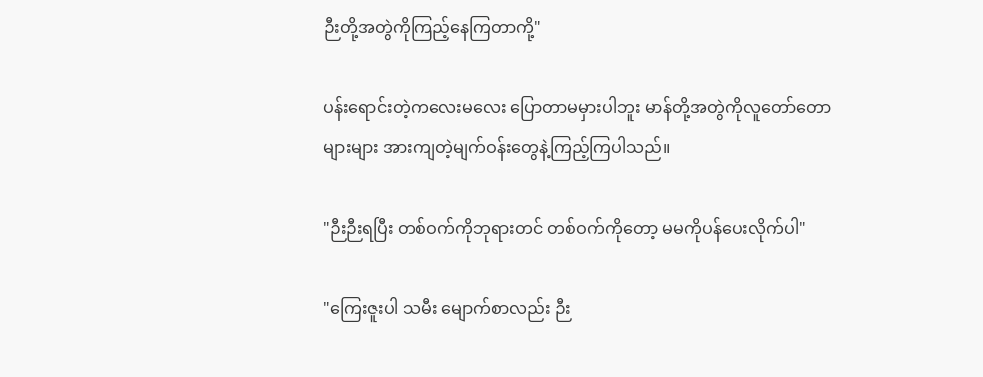ဉီးတို့အတွဲကိုကြည့်နေကြတာကို့"

ပန်းရောင်းတဲ့ကလေးမလေး ပြောတာမမှားပါဘူး မာန်တို့အတွဲကိုလူတော်တောများများ အားကျတဲ့မျက်ဝန်းတွေနဲ့ကြည့်ကြပါသည်။

"ဉီးဉီးရပြီး တစ်ဝက်ကိုဘုရားတင် တစ်ဝက်ကိုတော့ မမကိုပန်ပေးလိုက်ပါ"

"ကြေးဇူးပါ သမီး မျောက်စာလည်း ဉီး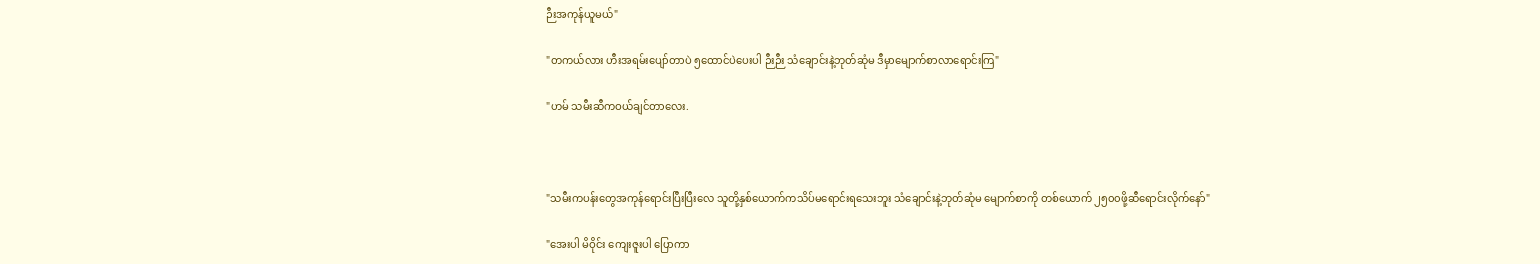ဉီးအကုန်ယူမယ်"

"တကယ်လား ဟီးအရမ်းပျော်တာပဲ ၅ထောင်ပဲပေးပါ ဉီးဉီး သံချောင်းနဲ့ဘုတ်ဆုံမ ဒီမှာမျောက်စာလာရောင်းကြ"

"ဟမ် သမီးဆီကဝယ်ချင်တာလေး.



"သမီးကပန်းတွေအကုန်ရောင်းပြီးပြီးလေ သူတို့နှစ်ယောက်ကသိပ်မရောင်းရသေးဘူး သံချောင်းနဲ့ဘုတ်ဆုံမ မျောက်စာကို တစ်ယောက် ၂၅၀၀ဖို့ဆီရောင်းလိုက်နော်"

"အေးပါ မိဝိုင်း ကျေးဇူးပါ ပြောကာ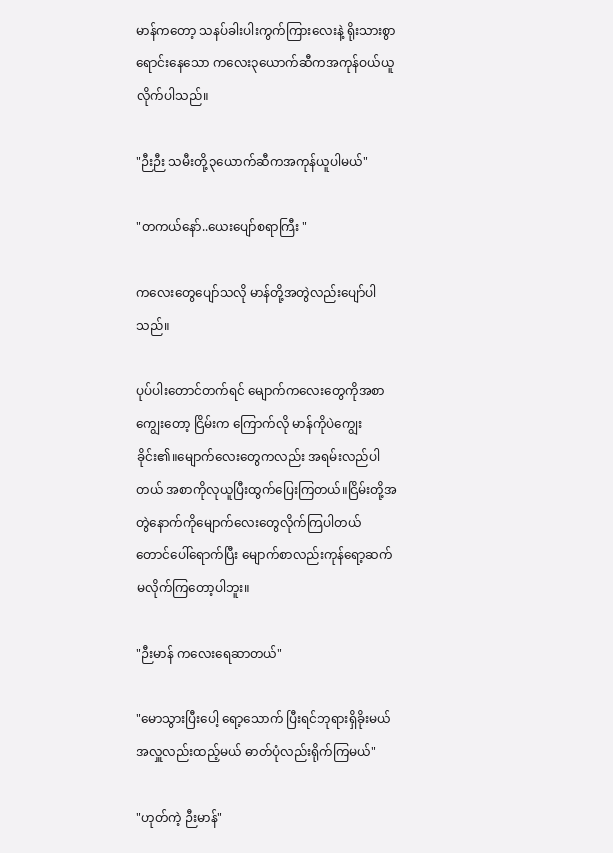မာန်ကတော့ သနပ်ခါးပါးကွက်ကြားလေးနဲ့ ရိုးသားစွာရောင်းနေသော ကလေး၃ယောက်ဆီကအကုန်ဝယ်ယူလိုက်ပါသည်။

"ဉီးဉီး သမီးတို့၃ယောက်ဆီကအကုန်ယူပါမယ်"

"တကယ်နော်..ယေးပျော်စရာကြီး "

ကလေးတွေပျော်သလို မာန်တို့အတွဲလည်းပျော်ပါသည်။

ပုပ်ပါးတောင်တက်ရင် မျောက်ကလေးတွေကိုအစာကျွေးတော့ ငြိမ်းက ကြောက်လို မာန်ကိုပဲကျွေးခိုင်း၏။မျောက်လေးတွေကလည်း အရမ်းလည်ပါတယ် အစာကိုလုယူပြီးထွက်ပြေးကြတယ်။ငြိမ်းတို့အတွဲနောက်ကိုမျောက်လေးတွေလိုက်ကြပါတယ် တောင်ပေါ်ရောက်ပြီး မျောက်စာလည်းကုန်ရော့ဆက်မလိုက်ကြတော့ပါဘူး။

"ဉီးမာန် ကလေးရေဆာတယ်"

"မောသွားပြီးပေါ့ ရော့သောက် ပြီးရင်ဘုရားရှိခိုးမယ် အလှူလည်းထည့်မယ် ဓာတ်ပုံလည်းရိုက်ကြမယ်"

"ဟုတ်ကဲ့ ဉီးမာန်"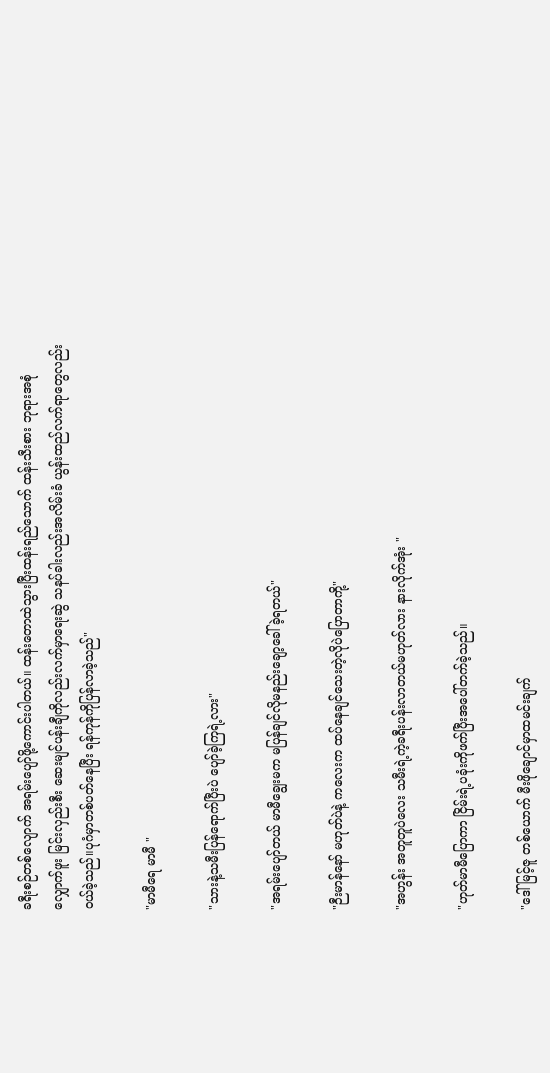ခရီးစဉ်တစ်လျောက် အရမ်းပျော်ဖို့ကောင်းပါတယ်။ ထန်းတောထဲသွားပြီးထန်းရည်သောက် ထန်းသီးစား ဘုရားအစုံလျှောက်ဖူး မြင်းလှည်းစီး ဆေးမျင်ပန်းချီကိုလည်းလက်မှာရေးဆွဲ သနပ်ခါးလည်းအလိမ်းခံ ယွန်းထည်လက်ရာတွေလည်းဝယ်ခဲ့သည်။ပုဂံမှာတစ်ပတ်နေပြီး ရန်ကုန်ကိုပြန်လာခဲ့သည်"

"မာမီရေ မာမီ "

"သားနဲ့သမီးပြန်ရောက်ပြီးပဲ ပျော်ခဲ့ကြရဲ့လား"

"အရမ်းပျော်တယ် မာမီချွေးမက မပြန်ချင်လိုမနည်းချော့ခေါ်ခဲ့ရတယ်"

"ဉီးမာန်နော် မဟုတ်ပဲနဲ့ ကလေးက ထပ်နေချင်သေးတဲ့လိုပဲပြောတာကို့"

"အဟွန်း အတူတူပဲလေး သမီးရဲ့ကဲ့ခရီးပန်းလာတယ်မဟုတ်လား နားလိုက်အုံး "

"ဟုတ်မာမီပြောကာ ငြိမ်းရဲ့ပခုံးကိုဖက်ပြီးအပေါ်တက်ခဲ့သည်။

"ဒေါ်မြင့်ဇူ တစ်ယောက် မီးဖိုချောင်မှာထမင်းချက်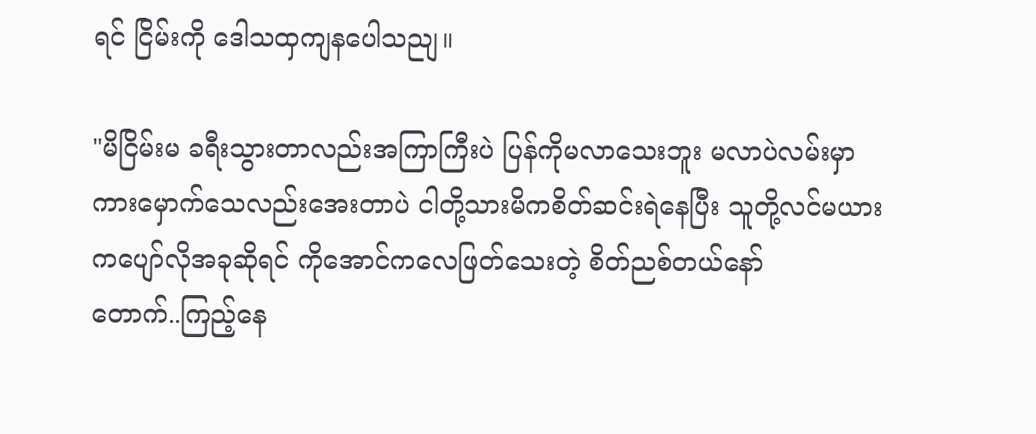ရင် ငြိမ်းကို ဒေါသထှကျနပေါသညျ။

"မိငြိမ်းမ ခရီးသွားတာလည်းအကြာကြီးပဲ ပြန်ကိုမလာသေးဘူး မလာပဲလမ်းမှာကားမှောက်သေလည်းအေးတာပဲ ငါတို့သားမိကစိတ်ဆင်းရဲနေပြီး သူတို့လင်မယားကပျော်လိုအခုဆိုရင် ကိုအောင်ကလေဖြတ်သေးတဲ့ စိတ်ညစ်တယ်နော်
တောက်..ကြည့်နေ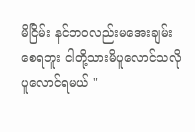မိငြိမ်း နင်ဘဝလည်းမအေးချမ်းစေရဘူး ငါတို့သားမိပူလောင်သလို ပူလောင်ရမယ် "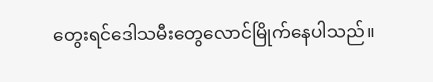တွေးရင်ဒေါသမီးတွေလောင်မြိုက်နေပါသည်။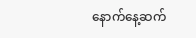နောက်နေ့ဆက်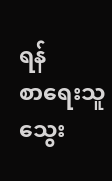ရန်
စာရေးသူ သွေး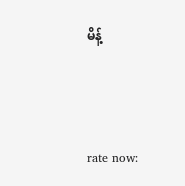မိန့်



rate now: